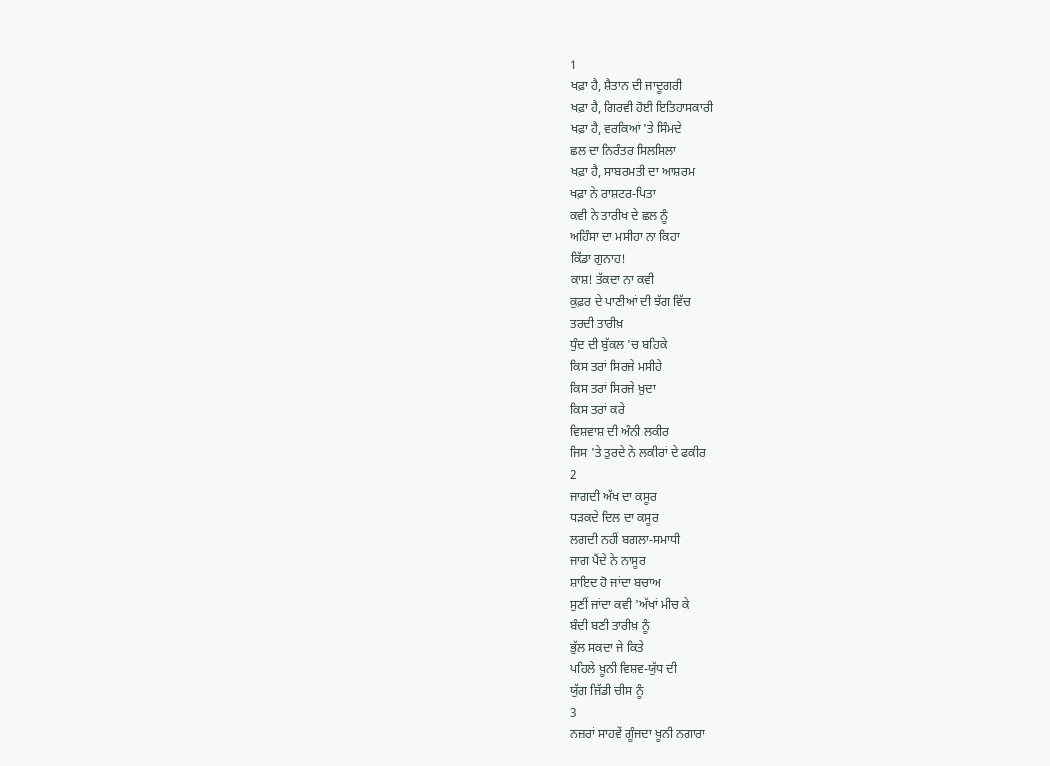1
ਖਫ਼ਾ ਹੈ, ਸ਼ੈਤਾਨ ਦੀ ਜਾਦੂਗਰੀ
ਖਫ਼ਾ ਹੈ, ਗਿਰਵੀ ਹੋਈ ਇਤਿਹਾਸਕਾਰੀ
ਖਫ਼ਾ ਹੈ, ਵਰਕਿਆਂ 'ਤੇ ਸਿੰਮਦੇ
ਛਲ ਦਾ ਨਿਰੰਤਰ ਸਿਲਸਿਲਾ
ਖਫ਼ਾ ਹੈ, ਸਾਬਰਮਤੀ ਦਾ ਆਸ਼ਰਮ
ਖਫ਼ਾ ਨੇ ਰਾਸ਼ਟਰ-ਪਿਤਾ
ਕਵੀ ਨੇ ਤਾਰੀਖ ਦੇ ਛਲ ਨੂੰ
ਅਹਿੰਸਾ ਦਾ ਮਸੀਹਾ ਨਾ ਕਿਹਾ
ਕਿੱਡਾ ਗੁਨਾਹ!
ਕਾਸ਼! ਤੱਕਦਾ ਨਾ ਕਵੀ
ਕੁਫ਼ਰ ਦੇ ਪਾਣੀਆਂ ਦੀ ਝੱਗ ਵਿੱਚ
ਤਰਦੀ ਤਾਰੀਖ਼
ਧੁੰਦ ਦੀ ਬੁੱਕਲ 'ਚ ਬਹਿਕੇ
ਕਿਸ ਤਰਾਂ ਸਿਰਜੇ ਮਸੀਹੇ
ਕਿਸ ਤਰਾਂ ਸਿਰਜੇ ਖ਼ੁਦਾ
ਕਿਸ ਤਰਾਂ ਕਰੇ
ਵਿਸ਼ਵਾਸ਼ ਦੀ ਅੰਨੀ ਲਕੀਰ
ਜਿਸ 'ਤੇ ਤੁਰਦੇ ਨੇ ਲਕੀਰਾਂ ਦੇ ਫਕੀਰ
2
ਜਾਗਦੀ ਅੱਖ ਦਾ ਕਸੂਰ
ਧੜਕਦੇ ਦਿਲ ਦਾ ਕਸੂਰ
ਲਗਦੀ ਨਹੀਂ ਬਗਲਾ-ਸਮਾਧੀ
ਜਾਗ ਪੈਂਦੇ ਨੇ ਨਾਸੂਰ
ਸ਼ਾਇਦ ਹੋ ਜਾਂਦਾ ਬਚਾਅ
ਸੁਣੀਂ ਜਾਂਦਾ ਕਵੀ 'ਅੱਖਾਂ ਮੀਚ ਕੇ
ਬੰਦੀ ਬਣੀ ਤਾਰੀਖ਼ ਨੂੰ
ਭੁੱਲ ਸਕਦਾ ਜੇ ਕਿਤੇ
ਪਹਿਲੇ ਖ਼ੂਨੀ ਵਿਸ਼ਵ-ਯੁੱਧ ਦੀ
ਯੁੱਗ ਜਿੱਡੀ ਚੀਸ ਨੂੰ
3
ਨਜ਼ਰਾਂ ਸਾਹਵੇਂ ਗੂੰਜਦਾ ਖ਼ੂਨੀ ਨਗਾਰਾ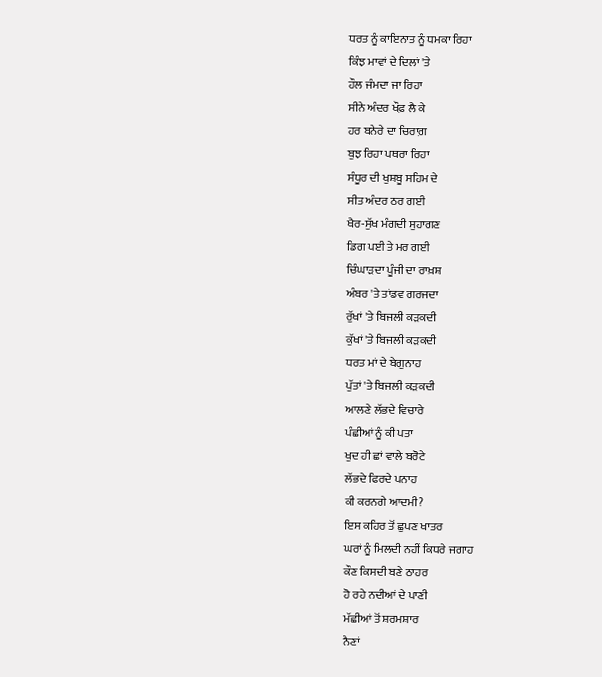ਧਰਤ ਨੂੰ ਕਾਇਨਾਤ ਨੂੰ ਧਮਕਾ ਰਿਹਾ
ਕਿੰਝ ਮਾਵਾਂ ਦੇ ਦਿਲਾਂ 'ਤੇ
ਹੌਲ ਜੰਮਦਾ ਜਾ ਰਿਹਾ
ਸੀਨੇ ਅੰਦਰ ਖੌਫ਼ ਲੈ ਕੇ
ਹਰ ਬਨੇਰੇ ਦਾ ਚਿਰਾਗ਼
ਬੁਝ ਰਿਹਾ ਪਥਰਾ ਰਿਹਾ
ਸੰਧੂਰ ਦੀ ਖੁਸ਼ਬੂ ਸਹਿਮ ਦੇ
ਸੀਤ ਅੰਦਰ ਠਰ ਗਈ
ਖੈਰ-ਸੁੱਖ ਮੰਗਦੀ ਸੁਹਾਗਣ
ਡਿਗ ਪਈ ਤੇ ਮਰ ਗਈ
ਚਿੰਘਾੜਦਾ ਪੂੰਜੀ ਦਾ ਰਾਖ਼ਸ਼
ਅੰਬਰ 'ਤੇ ਤਾਂਡਵ ਗਰਜਦਾ
ਰੁੱਖਾਂ 'ਤੇ ਬਿਜਲੀ ਕੜਕਦੀ
ਕੁੱਖਾਂ 'ਤੇ ਬਿਜਲੀ ਕੜਕਦੀ
ਧਰਤ ਮਾਂ ਦੇ ਬੇਗੁਨਾਹ
ਪੁੱਤਾਂ 'ਤੇ ਬਿਜਲੀ ਕੜਕਦੀ
ਆਲਣੇ ਲੱਭਦੇ ਵਿਚਾਰੇ
ਪੰਛੀਆਂ ਨੂੰ ਕੀ ਪਤਾ
ਖੁਦ ਹੀ ਛਾਂ ਵਾਲੇ ਬਰੋਟੇ
ਲੱਭਦੇ ਫਿਰਦੇ ਪਨਾਹ
ਕੀ ਕਰਨਗੇ ਆਦਮੀ?
ਇਸ ਕਹਿਰ ਤੋਂ ਛੁਪਣ ਖਾਤਰ
ਘਰਾਂ ਨੂੰ ਮਿਲਦੀ ਨਹੀਂ ਕਿਧਰੇ ਜਗਾਹ
ਕੌਣ ਕਿਸਦੀ ਬਣੇ ਠਾਹਰ
ਹੋ ਰਹੇ ਨਦੀਆਂ ਦੇ ਪਾਣੀ
ਮੱਛੀਆਂ ਤੋਂ ਸ਼ਰਮਸ਼ਾਰ
ਨੈਣਾਂ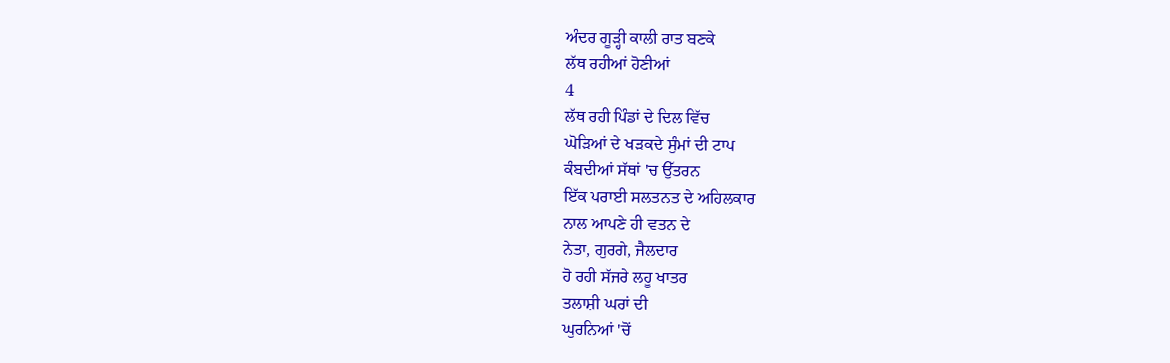ਅੰਦਰ ਗੂੜ੍ਹੀ ਕਾਲੀ ਰਾਤ ਬਣਕੇ
ਲੱਥ ਰਹੀਆਂ ਹੋਣੀਆਂ
4
ਲੱਥ ਰਹੀ ਪਿੰਡਾਂ ਦੇ ਦਿਲ ਵਿੱਚ
ਘੋੜਿਆਂ ਦੇ ਖੜਕਦੇ ਸੁੰਮਾਂ ਦੀ ਟਾਪ
ਕੰਬਦੀਆਂ ਸੱਥਾਂ 'ਚ ਉੱਤਰਨ
ਇੱਕ ਪਰਾਈ ਸਲਤਨਤ ਦੇ ਅਹਿਲਕਾਰ
ਨਾਲ ਆਪਣੇ ਹੀ ਵਤਨ ਦੇ
ਨੇਤਾ, ਗੁਰਗੇ, ਜੈਲਦਾਰ
ਹੋ ਰਹੀ ਸੱਜਰੇ ਲਹੂ ਖਾਤਰ
ਤਲਾਸ਼ੀ ਘਰਾਂ ਦੀ
ਘੁਰਨਿਆਂ 'ਚੋਂ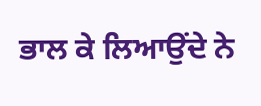ਭਾਲ ਕੇ ਲਿਆਉਂਦੇ ਨੇ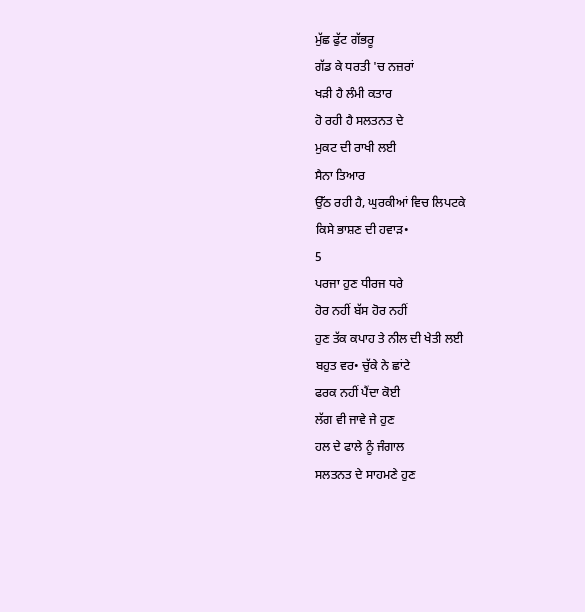ਮੁੱਛ ਫੁੱਟ ਗੱਭਰੂ
ਗੱਡ ਕੇ ਧਰਤੀ 'ਚ ਨਜ਼ਰਾਂ
ਖੜੀ ਹੈ ਲੰਮੀ ਕਤਾਰ
ਹੋ ਰਹੀ ਹੈ ਸਲਤਨਤ ਦੇ
ਮੁਕਟ ਦੀ ਰਾਖੀ ਲਈ
ਸੈਨਾ ਤਿਆਰ
ਉੱਠ ਰਹੀ ਹੈ, ਘੁਰਕੀਆਂ ਵਿਚ ਲਿਪਟਕੇ
ਕਿਸੇ ਭਾਸ਼ਣ ਦੀ ਹਵਾੜ•
5
ਪਰਜਾ ਹੁਣ ਧੀਰਜ ਧਰੇ
ਹੋਰ ਨਹੀਂ ਬੱਸ ਹੋਰ ਨਹੀਂ
ਹੁਣ ਤੱਕ ਕਪਾਹ ਤੇ ਨੀਲ ਦੀ ਖੇਤੀ ਲਈ
ਬਹੁਤ ਵਰ• ਚੁੱਕੇ ਨੇ ਛਾਂਟੇ
ਫਰਕ ਨਹੀਂ ਪੈਂਦਾ ਕੋਈ
ਲੱਗ ਵੀ ਜਾਵੇ ਜੇ ਹੁਣ
ਹਲ ਦੇ ਫਾਲੇ ਨੂੰ ਜੰਗਾਲ
ਸਲਤਨਤ ਦੇ ਸਾਹਮਣੇ ਹੁਣ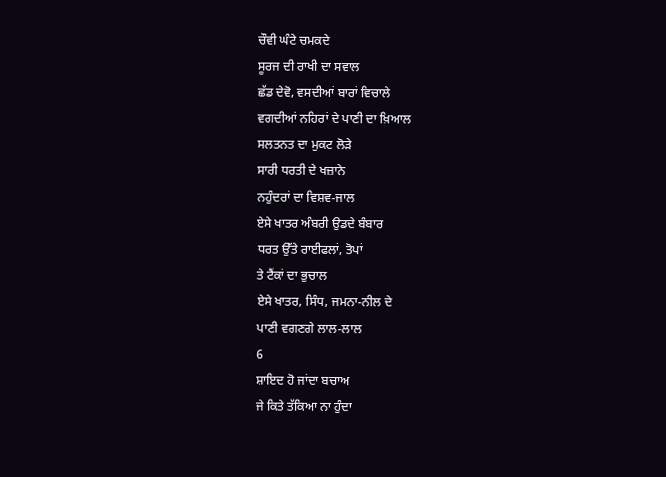ਚੌਵੀ ਘੰਟੇ ਚਮਕਦੇ
ਸੂਰਜ ਦੀ ਰਾਖੀ ਦਾ ਸਵਾਲ
ਛੱਡ ਦੇਵੋ, ਵਸਦੀਆਂ ਬਾਰਾਂ ਵਿਚਾਲੇ
ਵਗਦੀਆਂ ਨਹਿਰਾਂ ਦੇ ਪਾਣੀ ਦਾ ਖ਼ਿਆਲ
ਸਲਤਨਤ ਦਾ ਮੁਕਟ ਲੋੜੇ
ਸਾਰੀ ਧਰਤੀ ਦੇ ਖਜ਼ਾਨੇ
ਨਹੁੰਦਰਾਂ ਦਾ ਵਿਸ਼ਵ-ਜਾਲ
ਏਸੇ ਖਾਤਰ ਅੰਬਰੀ ਉਡਦੇ ਬੰਬਾਰ
ਧਰਤ ਉੱਤੇ ਰਾਈਫਲਾਂ, ਤੋਪਾਂ
ਤੇ ਟੈਂਕਾਂ ਦਾ ਭੁਚਾਲ
ਏਸੇ ਖਾਤਰ, ਸਿੰਧ, ਜਮਨਾ-ਨੀਲ ਦੇ
ਪਾਣੀ ਵਗਣਗੇ ਲਾਲ-ਲਾਲ
6
ਸ਼ਾਇਦ ਹੋ ਜਾਂਦਾ ਬਚਾਅ
ਜੇ ਕਿਤੇ ਤੱਕਿਆ ਨਾ ਹੁੰਦਾ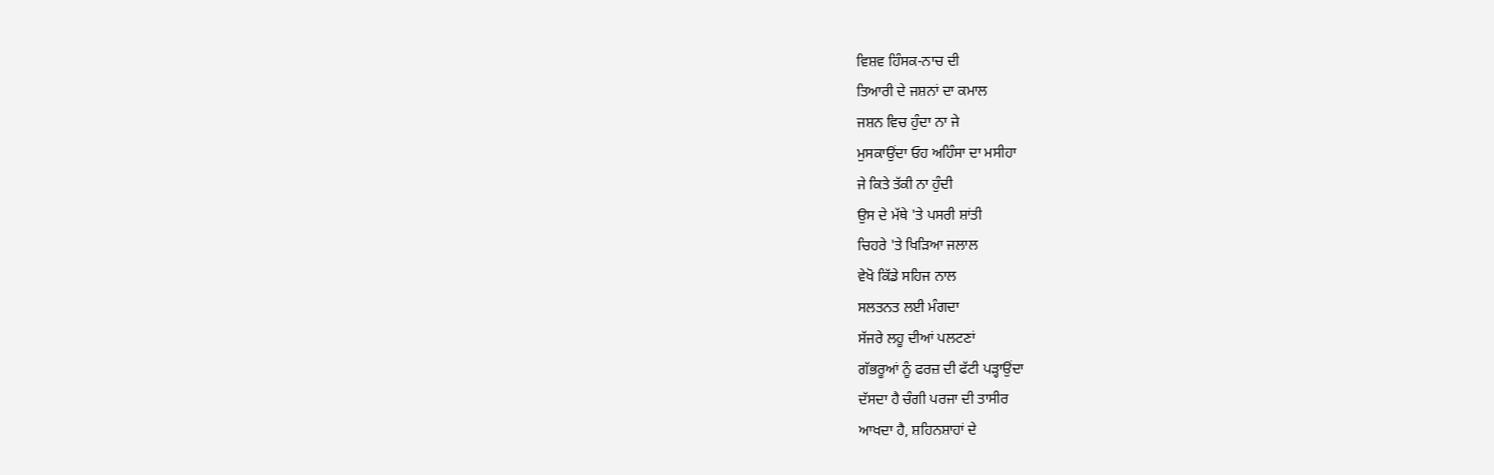ਵਿਸ਼ਵ ਹਿੰਸਕ-ਨਾਚ ਦੀ
ਤਿਆਰੀ ਦੇ ਜਸ਼ਨਾਂ ਦਾ ਕਮਾਲ
ਜਸ਼ਨ ਵਿਚ ਹੁੰਦਾ ਨਾ ਜੇ
ਮੁਸਕਾਉਂਦਾ ਓਹ ਅਹਿੰਸਾ ਦਾ ਮਸੀਹਾ
ਜੇ ਕਿਤੇ ਤੱਕੀ ਨਾ ਹੁੰਦੀ
ਉਸ ਦੇ ਮੱਥੇ 'ਤੇ ਪਸਰੀ ਸ਼ਾਂਤੀ
ਚਿਹਰੇ 'ਤੇ ਖਿੜਿਆ ਜਲਾਲ
ਵੇਖੋ ਕਿੱਡੇ ਸਹਿਜ ਨਾਲ
ਸਲਤਨਤ ਲਈ ਮੰਗਦਾ
ਸੱਜਰੇ ਲਹੂ ਦੀਆਂ ਪਲਟਣਾਂ
ਗੱਭਰੂਆਂ ਨੂੰ ਫਰਜ਼ ਦੀ ਫੱਟੀ ਪੜ੍ਹਾਉਂਦਾ
ਦੱਸਦਾ ਹੈ ਚੰਗੀ ਪਰਜਾ ਦੀ ਤਾਸੀਰ
ਆਖਦਾ ਹੈ, ਸ਼ਹਿਨਸ਼ਾਹਾਂ ਦੇ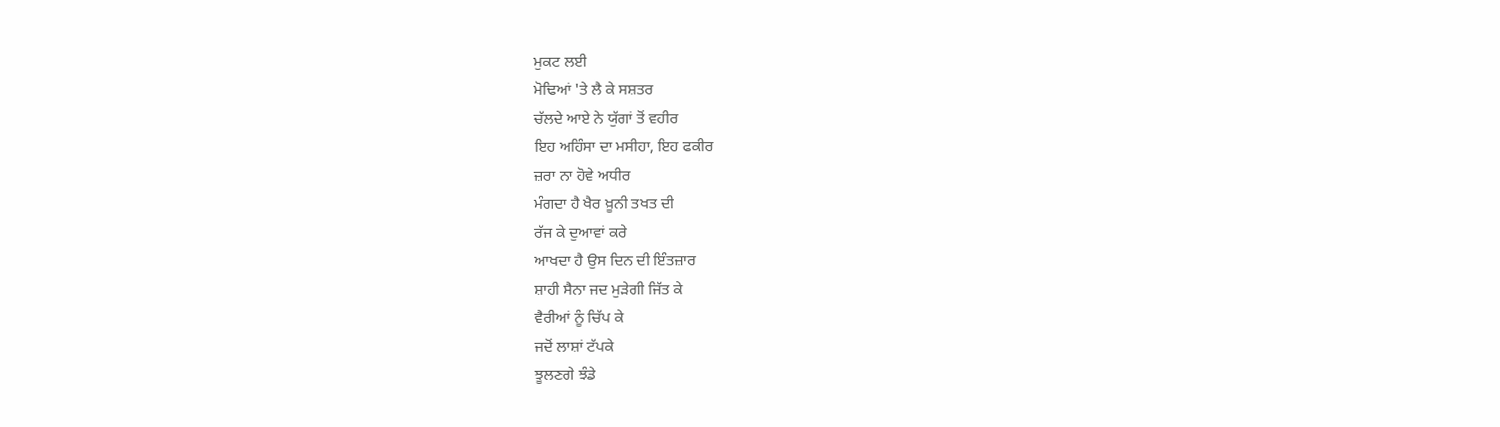ਮੁਕਟ ਲਈ
ਮੋਢਿਆਂ 'ਤੇ ਲੈ ਕੇ ਸਸ਼ਤਰ
ਚੱਲਦੇ ਆਏ ਨੇ ਯੁੱਗਾਂ ਤੋਂ ਵਹੀਰ
ਇਹ ਅਹਿੰਸਾ ਦਾ ਮਸੀਹਾ, ਇਹ ਫਕੀਰ
ਜ਼ਰਾ ਨਾ ਹੋਵੇ ਅਧੀਰ
ਮੰਗਦਾ ਹੈ ਖੈਰ ਖ਼ੂਨੀ ਤਖਤ ਦੀ
ਰੱਜ ਕੇ ਦੁਆਵਾਂ ਕਰੇ
ਆਖਦਾ ਹੈ ਉਸ ਦਿਨ ਦੀ ਇੰਤਜ਼ਾਰ
ਸ਼ਾਹੀ ਸੈਨਾ ਜਦ ਮੁੜੇਗੀ ਜਿੱਤ ਕੇ
ਵੈਰੀਆਂ ਨੂੰ ਚਿੱਪ ਕੇ
ਜਦੋਂ ਲਾਸ਼ਾਂ ਟੱਪਕੇ
ਝੂਲਣਗੇ ਝੰਡੇ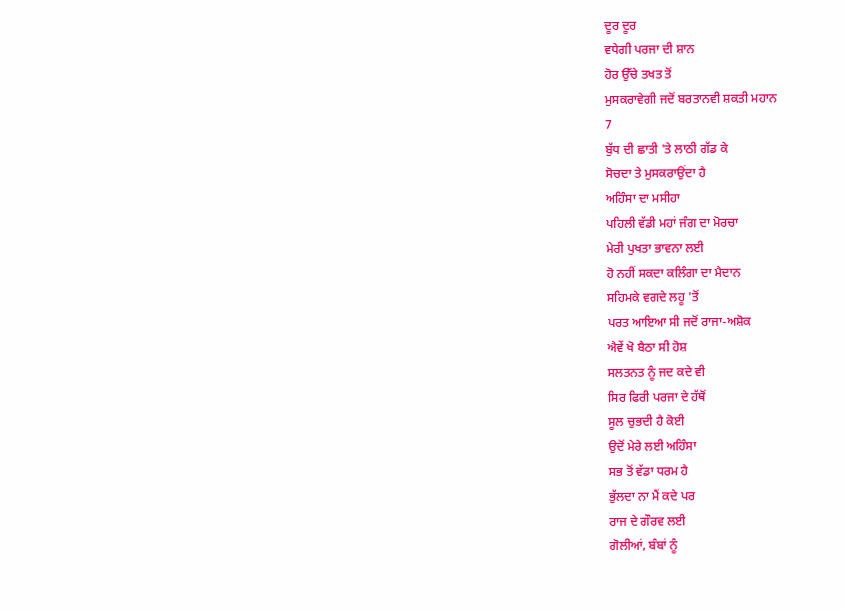ਦੂਰ ਦੂਰ
ਵਧੇਗੀ ਪਰਜਾ ਦੀ ਸ਼ਾਨ
ਹੋਰ ਉੱਚੇ ਤਖਤ ਤੋਂ
ਮੁਸਕਰਾਵੇਗੀ ਜਦੋਂ ਬਰਤਾਨਵੀ ਸ਼ਕਤੀ ਮਹਾਨ
7
ਬੁੱਧ ਦੀ ਛਾਤੀ 'ਤੇ ਲਾਠੀ ਗੱਡ ਕੇ
ਸੋਚਦਾ ਤੇ ਮੁਸਕਰਾਉਂਦਾ ਹੈ
ਅਹਿੰਸਾ ਦਾ ਮਸੀਹਾ
ਪਹਿਲੀ ਵੱਡੀ ਮਹਾਂ ਜੰਗ ਦਾ ਮੋਰਚਾ
ਮੇਰੀ ਪੁਖਤਾ ਭਾਵਨਾ ਲਈ
ਹੋ ਨਹੀਂ ਸਕਦਾ ਕਲਿੰਗਾ ਦਾ ਮੈਦਾਨ
ਸਹਿਮਕੇ ਵਗਦੇ ਲਹੂ 'ਤੋਂ
ਪਰਤ ਆਇਆ ਸੀ ਜਦੋਂ ਰਾਜਾ-ਅਸ਼ੋਕ
ਐਵੇਂ ਖੋ ਬੈਠਾ ਸੀ ਹੋਸ਼
ਸਲਤਨਤ ਨੂੰ ਜਦ ਕਦੇ ਵੀ
ਸਿਰ ਫਿਰੀ ਪਰਜਾ ਦੇ ਹੱਥੋਂ
ਸੂਲ ਚੁਭਦੀ ਹੈ ਕੋਈ
ਉਦੋਂ ਮੇਰੇ ਲਈ ਅਹਿੰਸਾ
ਸਭ ਤੋਂ ਵੱਡਾ ਧਰਮ ਹੈ
ਭੁੱਲਦਾ ਨਾ ਮੈਂ ਕਦੇ ਪਰ
ਰਾਜ ਦੇ ਗੌਰਵ ਲਈ
ਗੋਲੀਆਂ, ਬੰਬਾਂ ਨੂੰ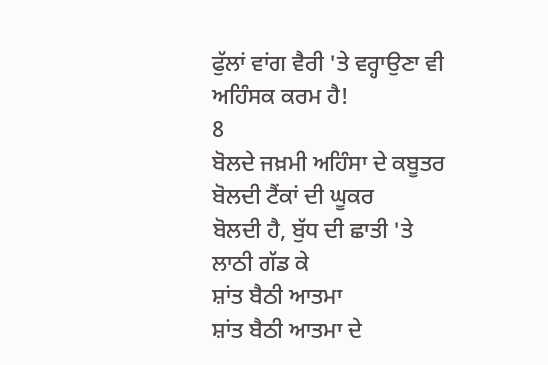ਫੁੱਲਾਂ ਵਾਂਗ ਵੈਰੀ 'ਤੇ ਵਰ੍ਹਾਉਣਾ ਵੀ
ਅਹਿੰਸਕ ਕਰਮ ਹੈ!
8
ਬੋਲਦੇ ਜਖ਼ਮੀ ਅਹਿੰਸਾ ਦੇ ਕਬੂਤਰ
ਬੋਲਦੀ ਟੈਂਕਾਂ ਦੀ ਘੂਕਰ
ਬੋਲਦੀ ਹੈ, ਬੁੱਧ ਦੀ ਛਾਤੀ 'ਤੇ ਲਾਠੀ ਗੱਡ ਕੇ
ਸ਼ਾਂਤ ਬੈਠੀ ਆਤਮਾ
ਸ਼ਾਂਤ ਬੈਠੀ ਆਤਮਾ ਦੇ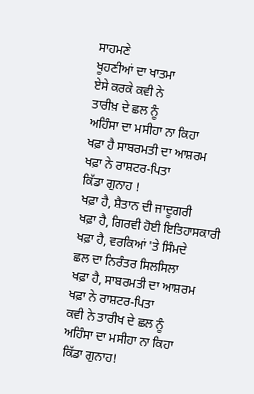ਸਾਹਮਣੇ
ਖੂਹਣੀਆਂ ਦਾ ਖਾਤਮਾ
ਏਸੇ ਕਰਕੇ ਕਵੀ ਨੇ
ਤਾਰੀਖ਼ ਦੇ ਛਲ ਨੂੰ
ਅਹਿੰਸਾ ਦਾ ਮਸੀਹਾ ਨਾ ਕਿਹਾ
ਖਫ਼ਾ ਹੈ ਸਾਬਰਮਤੀ ਦਾ ਆਸ਼ਰਮ
ਖਫ਼ਾ ਨੇ ਰਾਸ਼ਟਰ-ਪਿਤਾ
ਕਿੱਡਾ ਗੁਨਾਹ !
ਖਫ਼ਾ ਹੈ, ਸ਼ੈਤਾਨ ਦੀ ਜਾਦੂਗਰੀ
ਖਫ਼ਾ ਹੈ, ਗਿਰਵੀ ਹੋਈ ਇਤਿਹਾਸਕਾਰੀ
ਖਫ਼ਾ ਹੈ, ਵਰਕਿਆਂ 'ਤੇ ਸਿੰਮਦੇ
ਛਲ ਦਾ ਨਿਰੰਤਰ ਸਿਲਸਿਲਾ
ਖਫ਼ਾ ਹੈ, ਸਾਬਰਮਤੀ ਦਾ ਆਸ਼ਰਮ
ਖਫ਼ਾ ਨੇ ਰਾਸ਼ਟਰ-ਪਿਤਾ
ਕਵੀ ਨੇ ਤਾਰੀਖ ਦੇ ਛਲ ਨੂੰ
ਅਹਿੰਸਾ ਦਾ ਮਸੀਹਾ ਨਾ ਕਿਹਾ
ਕਿੱਡਾ ਗੁਨਾਹ!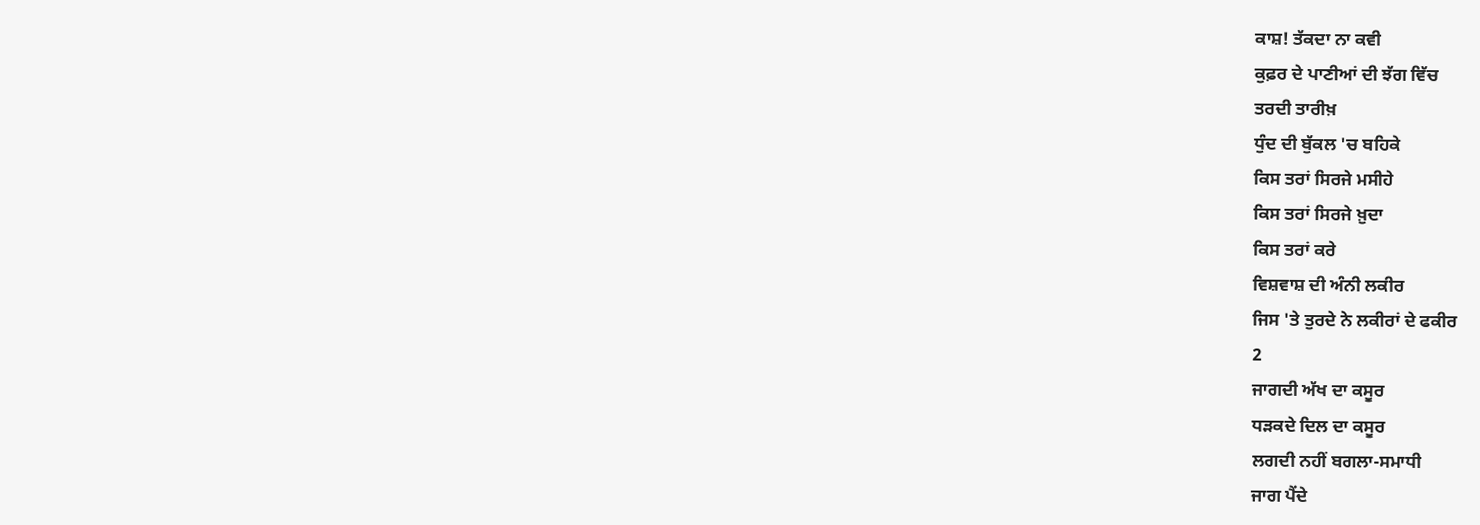ਕਾਸ਼! ਤੱਕਦਾ ਨਾ ਕਵੀ
ਕੁਫ਼ਰ ਦੇ ਪਾਣੀਆਂ ਦੀ ਝੱਗ ਵਿੱਚ
ਤਰਦੀ ਤਾਰੀਖ਼
ਧੁੰਦ ਦੀ ਬੁੱਕਲ 'ਚ ਬਹਿਕੇ
ਕਿਸ ਤਰਾਂ ਸਿਰਜੇ ਮਸੀਹੇ
ਕਿਸ ਤਰਾਂ ਸਿਰਜੇ ਖ਼ੁਦਾ
ਕਿਸ ਤਰਾਂ ਕਰੇ
ਵਿਸ਼ਵਾਸ਼ ਦੀ ਅੰਨੀ ਲਕੀਰ
ਜਿਸ 'ਤੇ ਤੁਰਦੇ ਨੇ ਲਕੀਰਾਂ ਦੇ ਫਕੀਰ
2
ਜਾਗਦੀ ਅੱਖ ਦਾ ਕਸੂਰ
ਧੜਕਦੇ ਦਿਲ ਦਾ ਕਸੂਰ
ਲਗਦੀ ਨਹੀਂ ਬਗਲਾ-ਸਮਾਧੀ
ਜਾਗ ਪੈਂਦੇ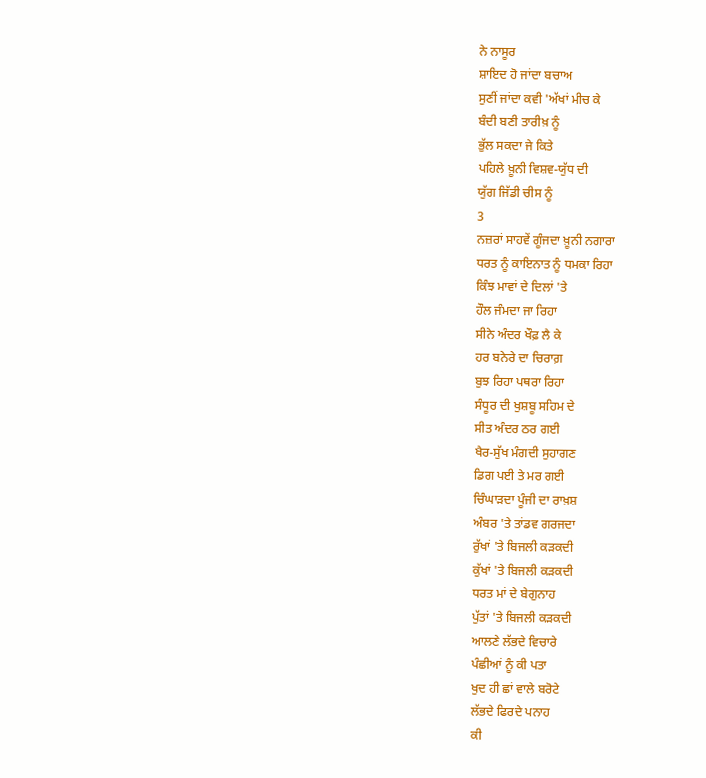ਨੇ ਨਾਸੂਰ
ਸ਼ਾਇਦ ਹੋ ਜਾਂਦਾ ਬਚਾਅ
ਸੁਣੀਂ ਜਾਂਦਾ ਕਵੀ 'ਅੱਖਾਂ ਮੀਚ ਕੇ
ਬੰਦੀ ਬਣੀ ਤਾਰੀਖ਼ ਨੂੰ
ਭੁੱਲ ਸਕਦਾ ਜੇ ਕਿਤੇ
ਪਹਿਲੇ ਖ਼ੂਨੀ ਵਿਸ਼ਵ-ਯੁੱਧ ਦੀ
ਯੁੱਗ ਜਿੱਡੀ ਚੀਸ ਨੂੰ
3
ਨਜ਼ਰਾਂ ਸਾਹਵੇਂ ਗੂੰਜਦਾ ਖ਼ੂਨੀ ਨਗਾਰਾ
ਧਰਤ ਨੂੰ ਕਾਇਨਾਤ ਨੂੰ ਧਮਕਾ ਰਿਹਾ
ਕਿੰਝ ਮਾਵਾਂ ਦੇ ਦਿਲਾਂ 'ਤੇ
ਹੌਲ ਜੰਮਦਾ ਜਾ ਰਿਹਾ
ਸੀਨੇ ਅੰਦਰ ਖੌਫ਼ ਲੈ ਕੇ
ਹਰ ਬਨੇਰੇ ਦਾ ਚਿਰਾਗ਼
ਬੁਝ ਰਿਹਾ ਪਥਰਾ ਰਿਹਾ
ਸੰਧੂਰ ਦੀ ਖੁਸ਼ਬੂ ਸਹਿਮ ਦੇ
ਸੀਤ ਅੰਦਰ ਠਰ ਗਈ
ਖੈਰ-ਸੁੱਖ ਮੰਗਦੀ ਸੁਹਾਗਣ
ਡਿਗ ਪਈ ਤੇ ਮਰ ਗਈ
ਚਿੰਘਾੜਦਾ ਪੂੰਜੀ ਦਾ ਰਾਖ਼ਸ਼
ਅੰਬਰ 'ਤੇ ਤਾਂਡਵ ਗਰਜਦਾ
ਰੁੱਖਾਂ 'ਤੇ ਬਿਜਲੀ ਕੜਕਦੀ
ਕੁੱਖਾਂ 'ਤੇ ਬਿਜਲੀ ਕੜਕਦੀ
ਧਰਤ ਮਾਂ ਦੇ ਬੇਗੁਨਾਹ
ਪੁੱਤਾਂ 'ਤੇ ਬਿਜਲੀ ਕੜਕਦੀ
ਆਲਣੇ ਲੱਭਦੇ ਵਿਚਾਰੇ
ਪੰਛੀਆਂ ਨੂੰ ਕੀ ਪਤਾ
ਖੁਦ ਹੀ ਛਾਂ ਵਾਲੇ ਬਰੋਟੇ
ਲੱਭਦੇ ਫਿਰਦੇ ਪਨਾਹ
ਕੀ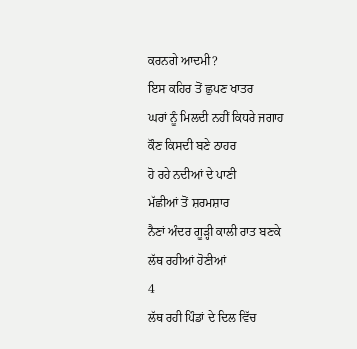ਕਰਨਗੇ ਆਦਮੀ?
ਇਸ ਕਹਿਰ ਤੋਂ ਛੁਪਣ ਖਾਤਰ
ਘਰਾਂ ਨੂੰ ਮਿਲਦੀ ਨਹੀਂ ਕਿਧਰੇ ਜਗਾਹ
ਕੌਣ ਕਿਸਦੀ ਬਣੇ ਠਾਹਰ
ਹੋ ਰਹੇ ਨਦੀਆਂ ਦੇ ਪਾਣੀ
ਮੱਛੀਆਂ ਤੋਂ ਸ਼ਰਮਸ਼ਾਰ
ਨੈਣਾਂ ਅੰਦਰ ਗੂੜ੍ਹੀ ਕਾਲੀ ਰਾਤ ਬਣਕੇ
ਲੱਥ ਰਹੀਆਂ ਹੋਣੀਆਂ
4
ਲੱਥ ਰਹੀ ਪਿੰਡਾਂ ਦੇ ਦਿਲ ਵਿੱਚ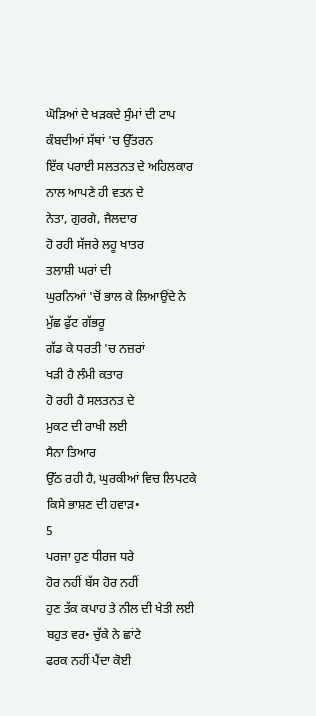ਘੋੜਿਆਂ ਦੇ ਖੜਕਦੇ ਸੁੰਮਾਂ ਦੀ ਟਾਪ
ਕੰਬਦੀਆਂ ਸੱਥਾਂ 'ਚ ਉੱਤਰਨ
ਇੱਕ ਪਰਾਈ ਸਲਤਨਤ ਦੇ ਅਹਿਲਕਾਰ
ਨਾਲ ਆਪਣੇ ਹੀ ਵਤਨ ਦੇ
ਨੇਤਾ, ਗੁਰਗੇ, ਜੈਲਦਾਰ
ਹੋ ਰਹੀ ਸੱਜਰੇ ਲਹੂ ਖਾਤਰ
ਤਲਾਸ਼ੀ ਘਰਾਂ ਦੀ
ਘੁਰਨਿਆਂ 'ਚੋਂ ਭਾਲ ਕੇ ਲਿਆਉਂਦੇ ਨੇ
ਮੁੱਛ ਫੁੱਟ ਗੱਭਰੂ
ਗੱਡ ਕੇ ਧਰਤੀ 'ਚ ਨਜ਼ਰਾਂ
ਖੜੀ ਹੈ ਲੰਮੀ ਕਤਾਰ
ਹੋ ਰਹੀ ਹੈ ਸਲਤਨਤ ਦੇ
ਮੁਕਟ ਦੀ ਰਾਖੀ ਲਈ
ਸੈਨਾ ਤਿਆਰ
ਉੱਠ ਰਹੀ ਹੈ, ਘੁਰਕੀਆਂ ਵਿਚ ਲਿਪਟਕੇ
ਕਿਸੇ ਭਾਸ਼ਣ ਦੀ ਹਵਾੜ•
5
ਪਰਜਾ ਹੁਣ ਧੀਰਜ ਧਰੇ
ਹੋਰ ਨਹੀਂ ਬੱਸ ਹੋਰ ਨਹੀਂ
ਹੁਣ ਤੱਕ ਕਪਾਹ ਤੇ ਨੀਲ ਦੀ ਖੇਤੀ ਲਈ
ਬਹੁਤ ਵਰ• ਚੁੱਕੇ ਨੇ ਛਾਂਟੇ
ਫਰਕ ਨਹੀਂ ਪੈਂਦਾ ਕੋਈ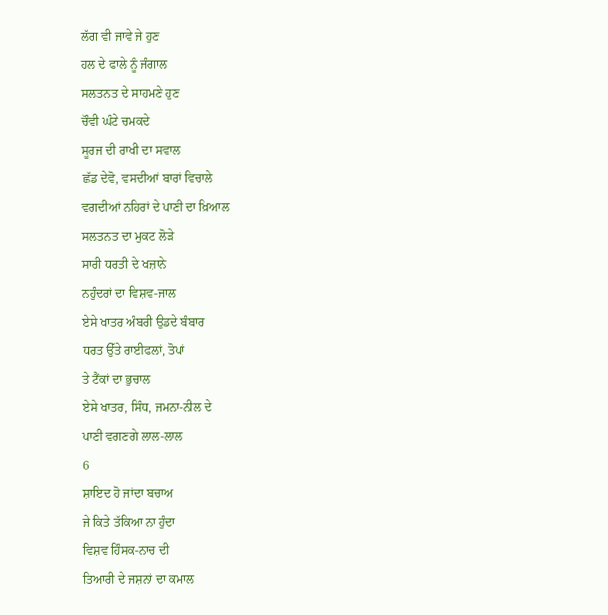ਲੱਗ ਵੀ ਜਾਵੇ ਜੇ ਹੁਣ
ਹਲ ਦੇ ਫਾਲੇ ਨੂੰ ਜੰਗਾਲ
ਸਲਤਨਤ ਦੇ ਸਾਹਮਣੇ ਹੁਣ
ਚੌਵੀ ਘੰਟੇ ਚਮਕਦੇ
ਸੂਰਜ ਦੀ ਰਾਖੀ ਦਾ ਸਵਾਲ
ਛੱਡ ਦੇਵੋ, ਵਸਦੀਆਂ ਬਾਰਾਂ ਵਿਚਾਲੇ
ਵਗਦੀਆਂ ਨਹਿਰਾਂ ਦੇ ਪਾਣੀ ਦਾ ਖ਼ਿਆਲ
ਸਲਤਨਤ ਦਾ ਮੁਕਟ ਲੋੜੇ
ਸਾਰੀ ਧਰਤੀ ਦੇ ਖਜ਼ਾਨੇ
ਨਹੁੰਦਰਾਂ ਦਾ ਵਿਸ਼ਵ-ਜਾਲ
ਏਸੇ ਖਾਤਰ ਅੰਬਰੀ ਉਡਦੇ ਬੰਬਾਰ
ਧਰਤ ਉੱਤੇ ਰਾਈਫਲਾਂ, ਤੋਪਾਂ
ਤੇ ਟੈਂਕਾਂ ਦਾ ਭੁਚਾਲ
ਏਸੇ ਖਾਤਰ, ਸਿੰਧ, ਜਮਨਾ-ਨੀਲ ਦੇ
ਪਾਣੀ ਵਗਣਗੇ ਲਾਲ-ਲਾਲ
6
ਸ਼ਾਇਦ ਹੋ ਜਾਂਦਾ ਬਚਾਅ
ਜੇ ਕਿਤੇ ਤੱਕਿਆ ਨਾ ਹੁੰਦਾ
ਵਿਸ਼ਵ ਹਿੰਸਕ-ਨਾਚ ਦੀ
ਤਿਆਰੀ ਦੇ ਜਸ਼ਨਾਂ ਦਾ ਕਮਾਲ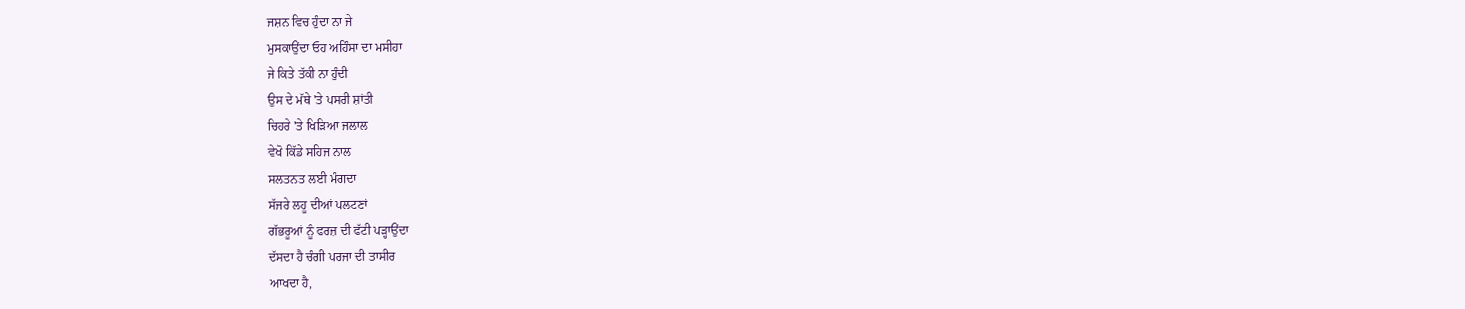ਜਸ਼ਨ ਵਿਚ ਹੁੰਦਾ ਨਾ ਜੇ
ਮੁਸਕਾਉਂਦਾ ਓਹ ਅਹਿੰਸਾ ਦਾ ਮਸੀਹਾ
ਜੇ ਕਿਤੇ ਤੱਕੀ ਨਾ ਹੁੰਦੀ
ਉਸ ਦੇ ਮੱਥੇ 'ਤੇ ਪਸਰੀ ਸ਼ਾਂਤੀ
ਚਿਹਰੇ 'ਤੇ ਖਿੜਿਆ ਜਲਾਲ
ਵੇਖੋ ਕਿੱਡੇ ਸਹਿਜ ਨਾਲ
ਸਲਤਨਤ ਲਈ ਮੰਗਦਾ
ਸੱਜਰੇ ਲਹੂ ਦੀਆਂ ਪਲਟਣਾਂ
ਗੱਭਰੂਆਂ ਨੂੰ ਫਰਜ਼ ਦੀ ਫੱਟੀ ਪੜ੍ਹਾਉਂਦਾ
ਦੱਸਦਾ ਹੈ ਚੰਗੀ ਪਰਜਾ ਦੀ ਤਾਸੀਰ
ਆਖਦਾ ਹੈ,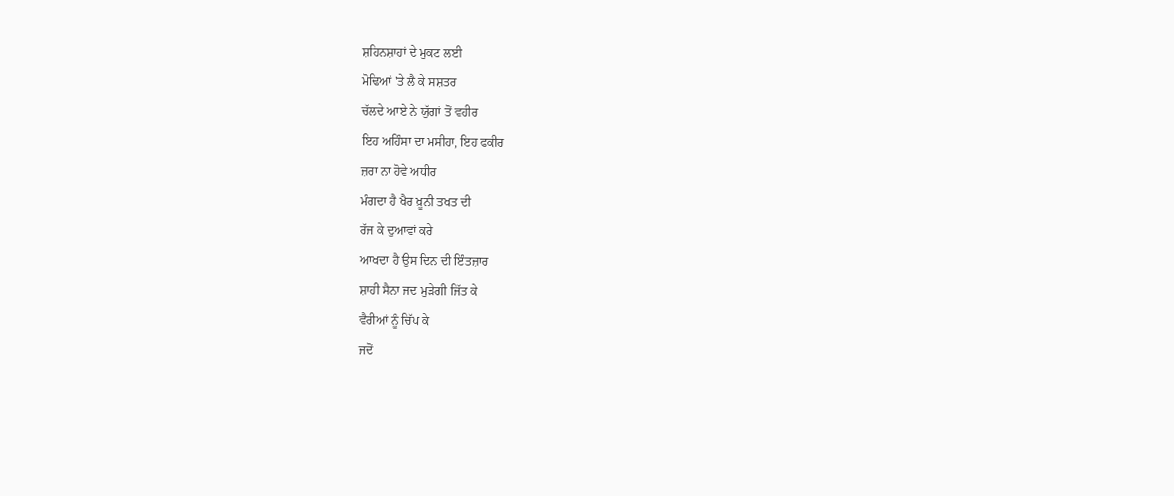ਸ਼ਹਿਨਸ਼ਾਹਾਂ ਦੇ ਮੁਕਟ ਲਈ
ਮੋਢਿਆਂ 'ਤੇ ਲੈ ਕੇ ਸਸ਼ਤਰ
ਚੱਲਦੇ ਆਏ ਨੇ ਯੁੱਗਾਂ ਤੋਂ ਵਹੀਰ
ਇਹ ਅਹਿੰਸਾ ਦਾ ਮਸੀਹਾ, ਇਹ ਫਕੀਰ
ਜ਼ਰਾ ਨਾ ਹੋਵੇ ਅਧੀਰ
ਮੰਗਦਾ ਹੈ ਖੈਰ ਖ਼ੂਨੀ ਤਖਤ ਦੀ
ਰੱਜ ਕੇ ਦੁਆਵਾਂ ਕਰੇ
ਆਖਦਾ ਹੈ ਉਸ ਦਿਨ ਦੀ ਇੰਤਜ਼ਾਰ
ਸ਼ਾਹੀ ਸੈਨਾ ਜਦ ਮੁੜੇਗੀ ਜਿੱਤ ਕੇ
ਵੈਰੀਆਂ ਨੂੰ ਚਿੱਪ ਕੇ
ਜਦੋਂ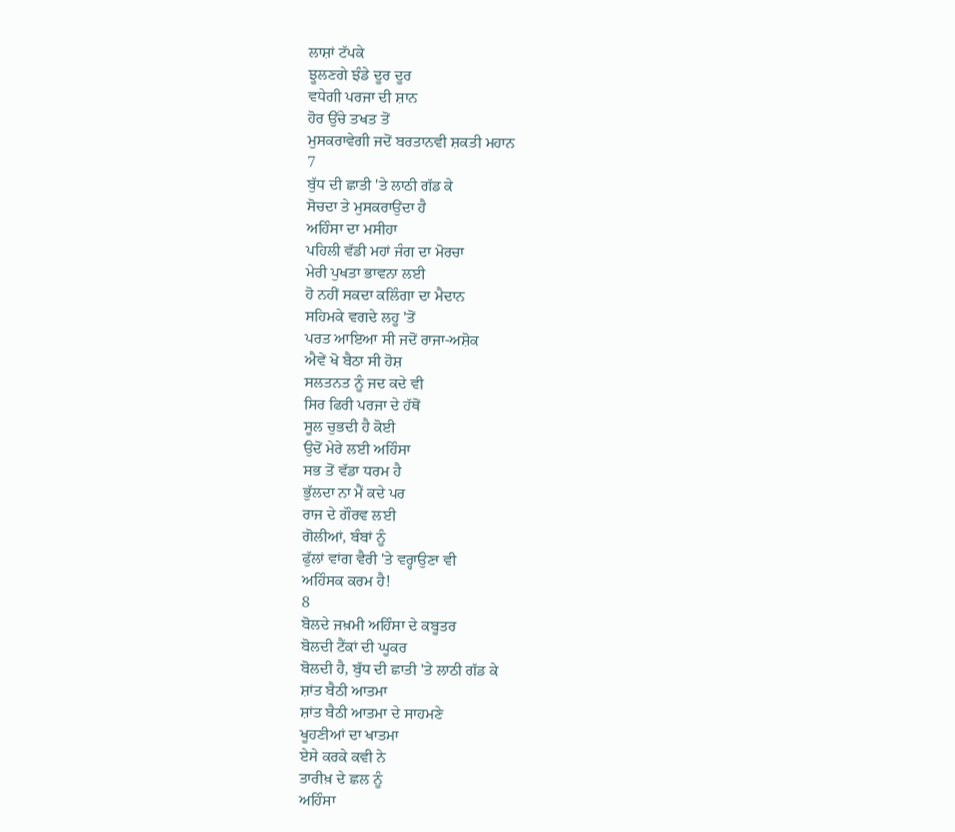ਲਾਸ਼ਾਂ ਟੱਪਕੇ
ਝੂਲਣਗੇ ਝੰਡੇ ਦੂਰ ਦੂਰ
ਵਧੇਗੀ ਪਰਜਾ ਦੀ ਸ਼ਾਨ
ਹੋਰ ਉੱਚੇ ਤਖਤ ਤੋਂ
ਮੁਸਕਰਾਵੇਗੀ ਜਦੋਂ ਬਰਤਾਨਵੀ ਸ਼ਕਤੀ ਮਹਾਨ
7
ਬੁੱਧ ਦੀ ਛਾਤੀ 'ਤੇ ਲਾਠੀ ਗੱਡ ਕੇ
ਸੋਚਦਾ ਤੇ ਮੁਸਕਰਾਉਂਦਾ ਹੈ
ਅਹਿੰਸਾ ਦਾ ਮਸੀਹਾ
ਪਹਿਲੀ ਵੱਡੀ ਮਹਾਂ ਜੰਗ ਦਾ ਮੋਰਚਾ
ਮੇਰੀ ਪੁਖਤਾ ਭਾਵਨਾ ਲਈ
ਹੋ ਨਹੀਂ ਸਕਦਾ ਕਲਿੰਗਾ ਦਾ ਮੈਦਾਨ
ਸਹਿਮਕੇ ਵਗਦੇ ਲਹੂ 'ਤੋਂ
ਪਰਤ ਆਇਆ ਸੀ ਜਦੋਂ ਰਾਜਾ-ਅਸ਼ੋਕ
ਐਵੇਂ ਖੋ ਬੈਠਾ ਸੀ ਹੋਸ਼
ਸਲਤਨਤ ਨੂੰ ਜਦ ਕਦੇ ਵੀ
ਸਿਰ ਫਿਰੀ ਪਰਜਾ ਦੇ ਹੱਥੋਂ
ਸੂਲ ਚੁਭਦੀ ਹੈ ਕੋਈ
ਉਦੋਂ ਮੇਰੇ ਲਈ ਅਹਿੰਸਾ
ਸਭ ਤੋਂ ਵੱਡਾ ਧਰਮ ਹੈ
ਭੁੱਲਦਾ ਨਾ ਮੈਂ ਕਦੇ ਪਰ
ਰਾਜ ਦੇ ਗੌਰਵ ਲਈ
ਗੋਲੀਆਂ, ਬੰਬਾਂ ਨੂੰ
ਫੁੱਲਾਂ ਵਾਂਗ ਵੈਰੀ 'ਤੇ ਵਰ੍ਹਾਉਣਾ ਵੀ
ਅਹਿੰਸਕ ਕਰਮ ਹੈ!
8
ਬੋਲਦੇ ਜਖ਼ਮੀ ਅਹਿੰਸਾ ਦੇ ਕਬੂਤਰ
ਬੋਲਦੀ ਟੈਂਕਾਂ ਦੀ ਘੂਕਰ
ਬੋਲਦੀ ਹੈ, ਬੁੱਧ ਦੀ ਛਾਤੀ 'ਤੇ ਲਾਠੀ ਗੱਡ ਕੇ
ਸ਼ਾਂਤ ਬੈਠੀ ਆਤਮਾ
ਸ਼ਾਂਤ ਬੈਠੀ ਆਤਮਾ ਦੇ ਸਾਹਮਣੇ
ਖੂਹਣੀਆਂ ਦਾ ਖਾਤਮਾ
ਏਸੇ ਕਰਕੇ ਕਵੀ ਨੇ
ਤਾਰੀਖ਼ ਦੇ ਛਲ ਨੂੰ
ਅਹਿੰਸਾ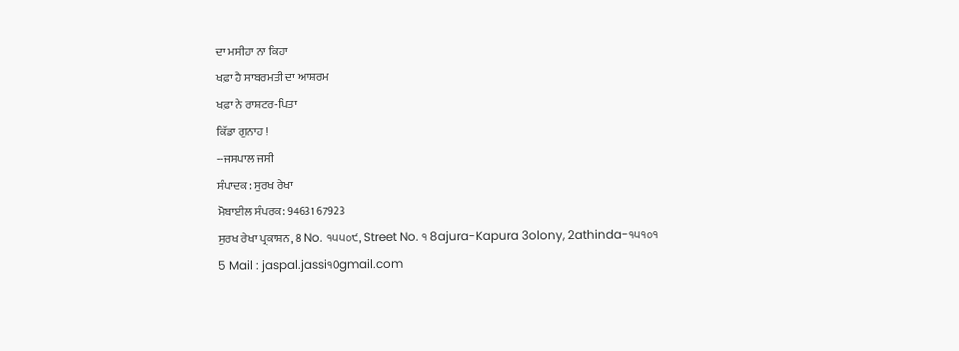ਦਾ ਮਸੀਹਾ ਨਾ ਕਿਹਾ
ਖਫ਼ਾ ਹੈ ਸਾਬਰਮਤੀ ਦਾ ਆਸ਼ਰਮ
ਖਫ਼ਾ ਨੇ ਰਾਸ਼ਟਰ-ਪਿਤਾ
ਕਿੱਡਾ ਗੁਨਾਹ !
--ਜਸਪਾਲ ਜਸੀ
ਸੰਪਾਦਕ : ਸੁਰਖ ਰੇਖਾ
ਮੋਬਾਈਲ ਸੰਪਰਕ: 94631 67923
ਸੁਰਖ ਰੇਖਾ ਪ੍ਰਕਾਸ਼ਨ, 8 No. ੧੫੫੦੯, Street No. ੧ 8ajura-Kapura 3olony, 2athinda-੧੫੧੦੧
5 Mail : jaspal.jassi੧0gmail.com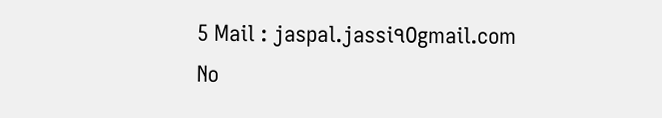5 Mail : jaspal.jassi੧0gmail.com
No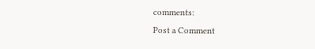comments:
Post a Comment